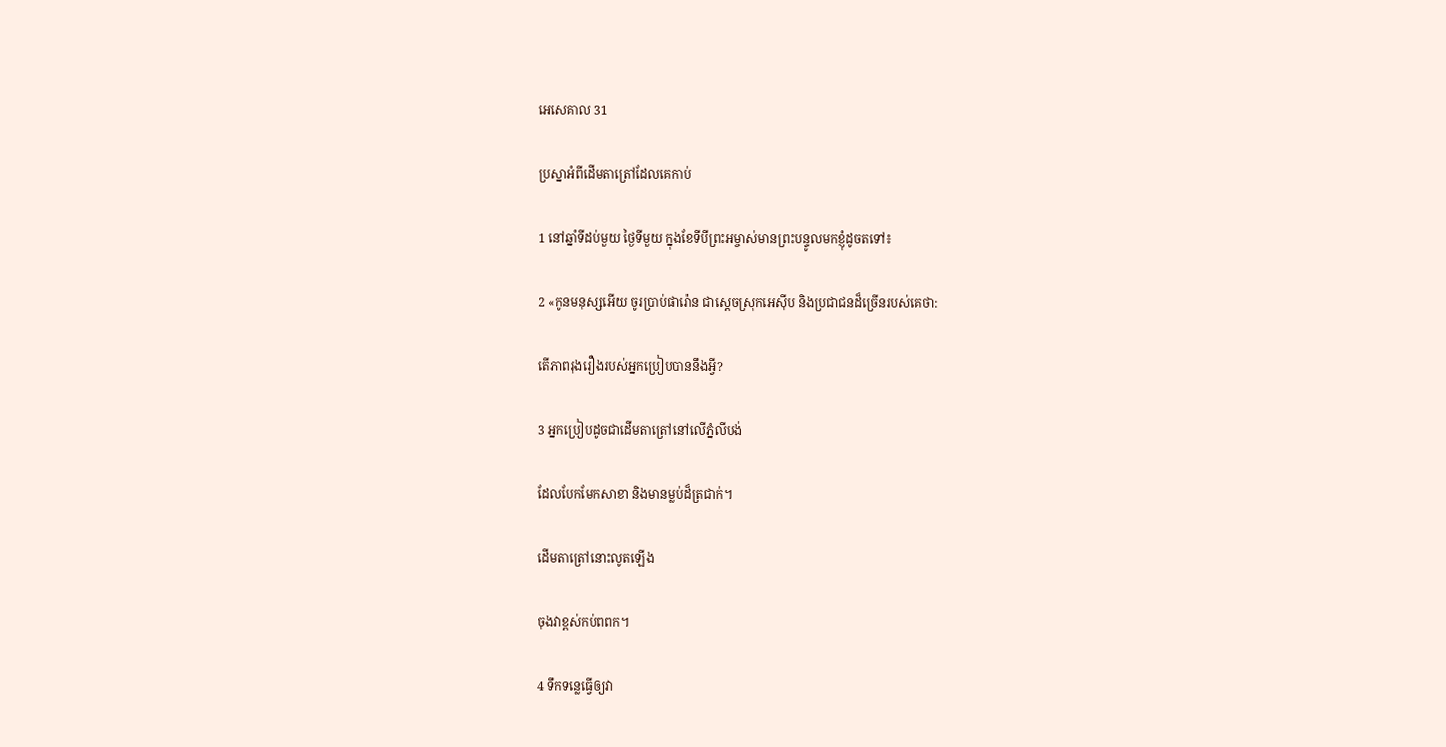អេសេ‌គាល 31

ប្រស្នាអំពីដើមតាត្រៅដែលគេកាប់

1 នៅឆ្នាំទីដប់មួយ ថ្ងៃទីមួយ ក្នុងខែទីបីព្រះ‌អម្ចាស់មានព្រះ‌បន្ទូលមកខ្ញុំដូចតទៅ៖

2 «កូនមនុស្សអើយ ចូរប្រាប់ផារ៉ោន ជាស្ដេចស្រុកអេស៊ីប និងប្រជា‌ជនដ៏ច្រើនរបស់គេថា:

តើភាពរុងរឿងរបស់អ្នកប្រៀបបាននឹងអ្វី?

3 អ្នកប្រៀបដូចជាដើមតាត្រៅនៅលើភ្នំលីបង់

ដែលបែកមែកសាខា និងមានម្លប់ដ៏ត្រជាក់។

ដើមតាត្រៅនោះលូតឡើង

ចុងវាខ្ពស់កប់ពពក។

4 ទឹកទន្លេធ្វើឲ្យវា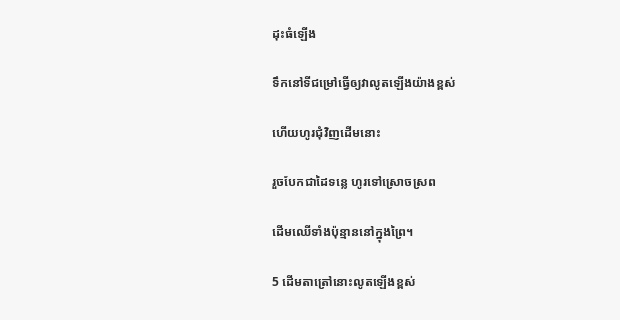ដុះធំឡើង

ទឹកនៅទីជម្រៅធ្វើឲ្យវាលូតឡើងយ៉ាងខ្ពស់

ហើយហូរជុំ‌វិញដើមនោះ

រួចបែកជាដៃទន្លេ ហូរទៅស្រោចស្រព

ដើមឈើទាំងប៉ុន្មាននៅក្នុងព្រៃ។

5 ដើមតាត្រៅនោះលូតឡើងខ្ពស់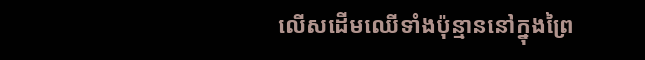លើសដើមឈើទាំងប៉ុន្មាននៅក្នុងព្រៃ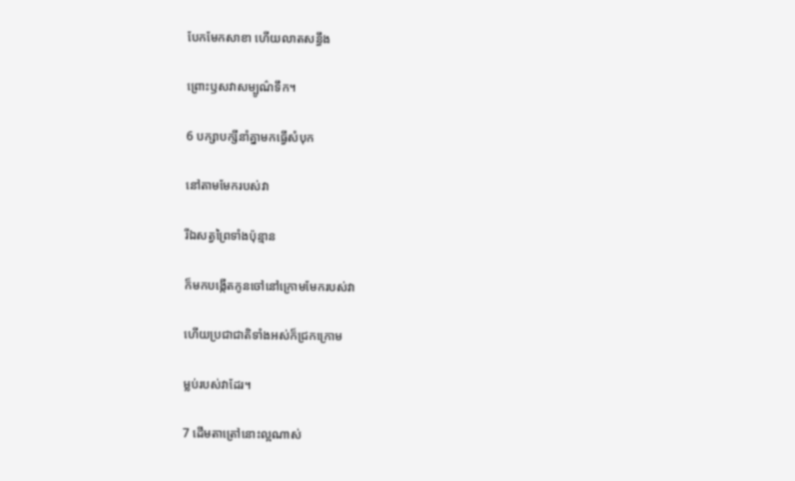បែកមែកសាខា ហើយលាតសន្ធឹង

ព្រោះឫសវាសម្បូណ៌ទឹក។

6 បក្សា‌បក្សីនាំគ្នាមកធ្វើសំបុក

នៅតាមមែករបស់វា

រីឯសត្វព្រៃទាំងប៉ុន្មាន

ក៏មកបង្កើតកូនចៅនៅក្រោមមែករបស់វា

ហើយប្រជា‌ជាតិទាំងអស់ក៏ជ្រកក្រោម

ម្លប់របស់វាដែរ។

7 ដើមតាត្រៅនោះល្អណាស់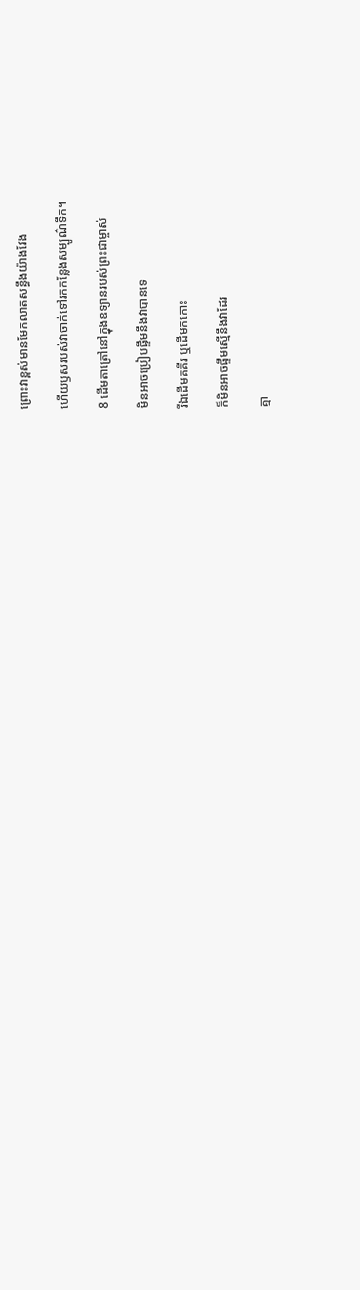ព្រោះវាខ្ពស់មានមែកលាតសន្ធឹងយ៉ាងវែង

ហើយឫសរបស់វាចាក់ទៅរកកន្លែងសម្បូណ៌ទឹក។

8 ដើមតាត្រៅនៅក្នុងឧទ្យានរបស់ព្រះ‌ជាម្ចាស់

មិនអាចប្រៀបផ្ទឹមនឹងវាបានទេ

រីឯដើមគគីរ ឬដើមកកោះ

ក៏មិនអាចផ្ទឹមស្មើនឹងវាដែរ

គ្មា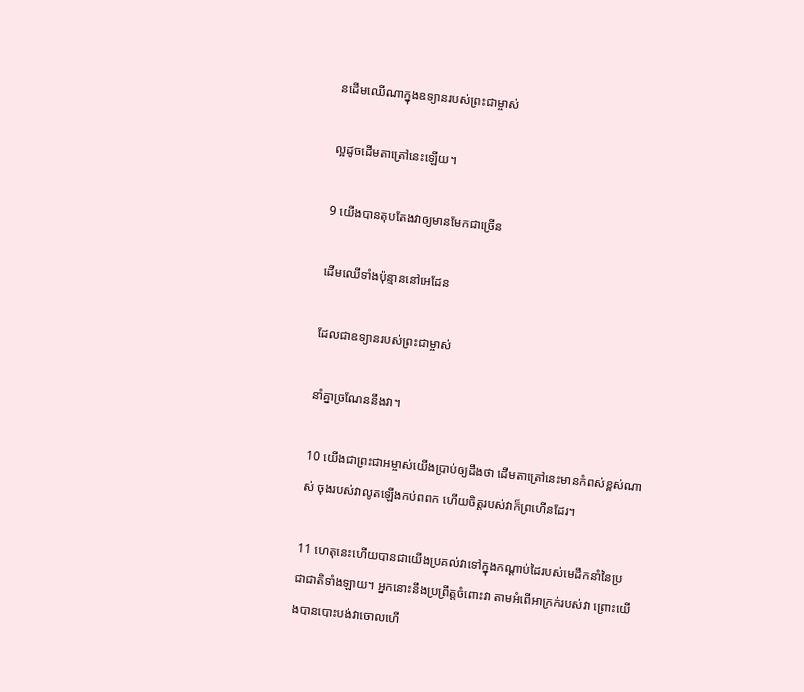នដើមឈើណាក្នុងឧទ្យានរបស់ព្រះ‌ជាម្ចាស់

ល្អដូចដើមតាត្រៅនេះឡើយ។

9 យើងបានតុប‌តែងវាឲ្យមានមែកជាច្រើន

ដើមឈើទាំងប៉ុន្មាននៅអេដែន

ដែលជាឧទ្យានរបស់ព្រះ‌ជាម្ចាស់

នាំគ្នាច្រណែននឹងវា។

10 យើងជាព្រះ‌ជា‌អម្ចាស់យើងប្រាប់ឲ្យដឹងថា ដើមតាត្រៅនេះមានកំពស់ខ្ពស់ណាស់ ចុងរបស់វាលូតឡើងកប់ពពក ហើយចិត្តរបស់វាក៏ព្រហើនដែរ។

11 ហេតុនេះហើយបានជាយើងប្រគល់វាទៅក្នុងកណ្ដាប់ដៃរបស់មេដឹកនាំនៃប្រជា‌ជាតិទាំង‌ឡាយ។ អ្នកនោះនឹងប្រព្រឹត្តចំពោះវា តាមអំពើអាក្រក់របស់វា ព្រោះយើងបានបោះបង់វាចោលហើ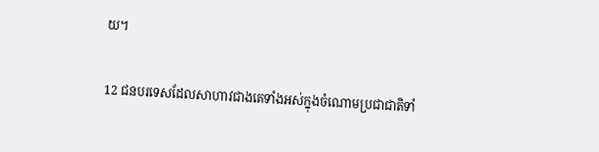យ។

12 ជនបរទេសដែលសាហាវជាងគេទាំងអស់ក្នុងចំណោមប្រជា‌ជាតិទាំ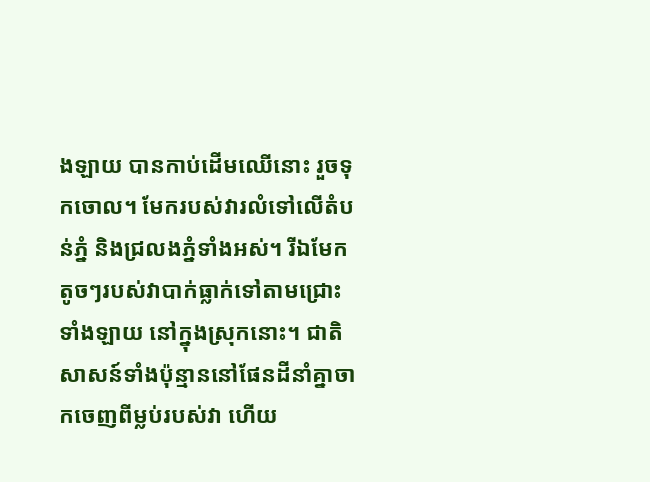ង‌ឡាយ បានកាប់ដើមឈើនោះ រួចទុកចោល។ មែករបស់វារលំទៅលើតំបន់ភ្នំ និងជ្រលងភ្នំទាំងអស់។ រីឯមែកតូចៗរបស់វាបាក់ធ្លាក់ទៅតាមជ្រោះទាំង‌ឡាយ នៅក្នុងស្រុកនោះ។ ជាតិសាសន៍ទាំងប៉ុន្មាននៅផែនដីនាំគ្នាចាកចេញពីម្លប់របស់វា ហើយ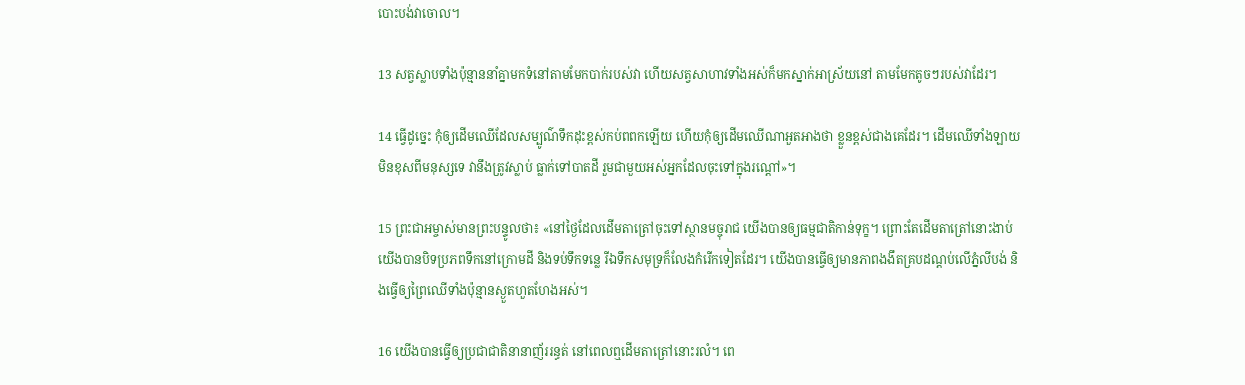បោះបង់វាចោល។

13 សត្វស្លាបទាំងប៉ុន្មាននាំគ្នាមកទំនៅតាមមែកបាក់របស់វា ហើយសត្វសាហាវទាំងអស់ក៏មកស្នាក់អាស្រ័យនៅ តាមមែកតូចៗរបស់វាដែរ។

14 ធ្វើដូច្នេះ កុំឲ្យដើមឈើដែលសម្បូណ៌ទឹកដុះខ្ពស់កប់ពពកឡើយ ហើយកុំឲ្យដើមឈើណាអួត‌អាងថា ខ្លួនខ្ពស់ជាងគេដែរ។ ដើមឈើទាំង‌ឡាយមិនខុសពីមនុស្សទេ វានឹងត្រូវស្លាប់ ធ្លាក់ទៅបាតដី រួមជាមួយអស់អ្នកដែលចុះទៅក្នុងរណ្ដៅ»។

15 ព្រះ‌ជា‌អម្ចាស់មានព្រះ‌បន្ទូលថា៖ «នៅថ្ងៃដែលដើមតាត្រៅចុះទៅស្ថានមច្ចុរាជ យើងបានឲ្យធម្ម‌ជាតិកាន់ទុក្ខ។ ព្រោះតែដើមតាត្រៅនោះងាប់ យើងបានបិទប្រភពទឹកនៅក្រោមដី និងទប់ទឹកទន្លេ រីឯទឹកសមុទ្រក៏លែងកំរើកទៀតដែរ។ យើងបានធ្វើឲ្យមានភាពងងឹតគ្របដណ្ដប់លើភ្នំលីបង់ និងធ្វើឲ្យព្រៃឈើទាំងប៉ុន្មានស្ងួតហួត‌ហែងអស់។

16 យើងបានធ្វើឲ្យប្រជា‌ជាតិនានាញ័ររន្ធត់ នៅពេលឮដើមតាត្រៅនោះរលំ។ ពេ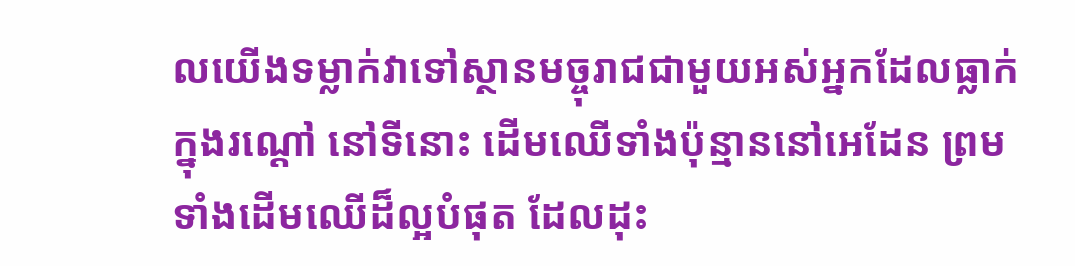លយើងទម្លាក់វាទៅស្ថានមច្ចុរាជជាមួយអស់អ្នកដែលធ្លាក់ក្នុងរណ្ដៅ នៅទីនោះ ដើមឈើទាំងប៉ុន្មាននៅអេដែន ព្រមទាំងដើមឈើដ៏ល្អបំផុត ដែលដុះ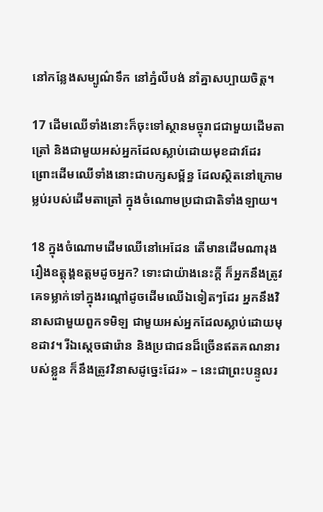នៅកន្លែងសម្បូណ៌ទឹក នៅភ្នំលីបង់ នាំគ្នាសប្បាយចិត្ត។

17 ដើមឈើទាំងនោះក៏ចុះទៅស្ថានមច្ចុរាជជាមួយដើមតាត្រៅ និងជាមួយអស់អ្នកដែលស្លាប់ដោយមុខដាវដែរ ព្រោះដើមឈើទាំងនោះជាបក្ស‌សម្ព័ន្ធ ដែលស្ថិតនៅក្រោមម្លប់របស់ដើមតាត្រៅ ក្នុងចំណោមប្រជា‌ជាតិទាំង‌ឡាយ។

18 ក្នុងចំណោមដើមឈើនៅអេដែន តើមានដើមណារុងរឿងឧត្ដុង្គ‌ឧត្ដមដូចអ្នក? ទោះជាយ៉ាងនេះក្ដី ក៏អ្នកនឹងត្រូវគេទម្លាក់ទៅក្នុងរណ្ដៅដូចដើមឈើឯទៀតៗដែរ អ្នកនឹងវិនាសជាមួយពួកទមិឡ ជាមួយអស់អ្នកដែលស្លាប់ដោយមុខដាវ។ រីឯស្ដេចផារ៉ោន និងប្រជា‌ជនដ៏ច្រើនឥតគណនារបស់ខ្លួន ក៏នឹងត្រូវវិនាសដូច្នេះដែរ» – នេះជាព្រះ‌បន្ទូលរ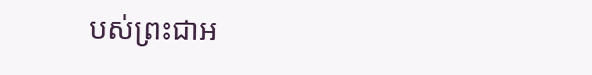បស់ព្រះ‌ជា‌អ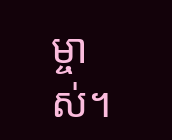ម្ចាស់។